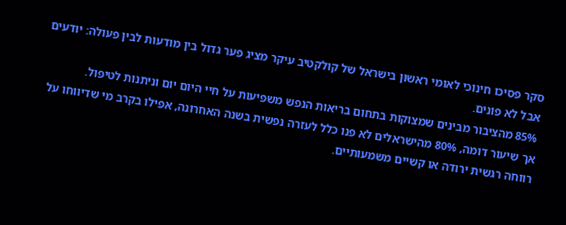סקר פסיכו חינוכי לאומי ראשון בישראל של קולקטיב עיקר מציג פער גדול בין מודעות לבין פעולה: יודעים אבל לא פונים.
85% מהציבור מבינים שמצוקות בתחום בריאות הנפש משפיעות על חיי היום יום וניתנות לטיפול.
אך שיעור דומה, 80% מהישראלים לא פנו כלל לעזרה נפשית בשנה האחרונה, אפילו בקרב מי שדיווחו על רווחה רגשית ירודה או קשיים משמעותיים.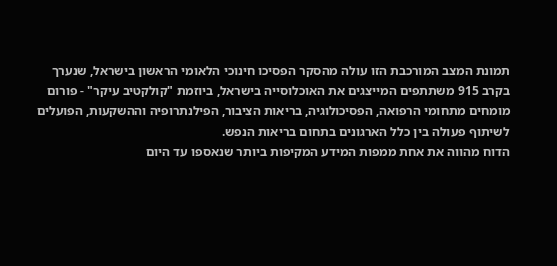תמונת המצב המורכבת הזו עולה מהסקר הפסיכו חינוכי הלאומי הראשון בישראל, שנערך בקרב 915 משתתפים המייצגים את האוכלוסייה בישראל, ביוזמת "קולקטיב עיקר" - פורום מומחים מתחומי הרפואה, הפסיכולוגיה, בריאות הציבור, הפילנתרופיה וההשקעות, הפועלים לשיתוף פעולה בין כלל הארגונים בתחום בריאות הנפש.
הדוח מהווה את אחת ממפות המידע המקיפות ביותר שנאספו עד היום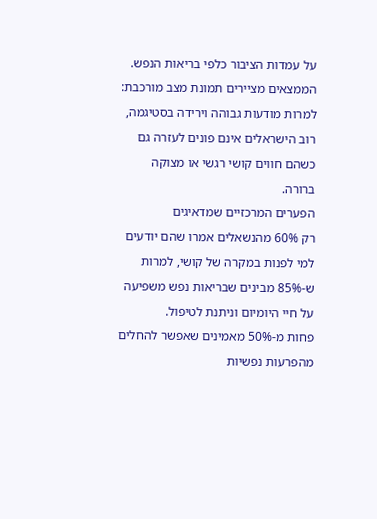על עמדות הציבור כלפי בריאות הנפש. הממצאים מציירים תמונת מצב מורכבת: למרות מודעות גבוהה וירידה בסטיגמה, רוב הישראלים אינם פונים לעזרה גם כשהם חווים קושי רגשי או מצוקה ברורה.
הפערים המרכזיים שמדאיגים
רק 60% מהנשאלים אמרו שהם יודעים למי לפנות במקרה של קושי, למרות ש-85% מבינים שבריאות נפש משפיעה על חיי היומיום וניתנת לטיפול.
פחות מ-50% מאמינים שאפשר להחלים מהפרעות נפשיות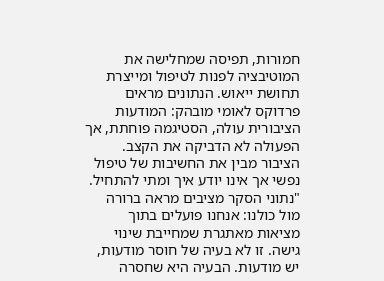חמורות, תפיסה שמחלישה את המוטיבציה לפנות לטיפול ומייצרת תחושת ייאוש. הנתונים מראים פרדוקס לאומי מובהק: המודעות הציבורית עולה, הסטיגמה פוחתת, אך הפעולה לא הדביקה את הקצב. הציבור מבין את החשיבות של טיפול נפשי אך אינו יודע איך ומתי להתחיל.
"נתוני הסקר מציבים מראה ברורה מול כולנו: אנחנו פועלים בתוך מציאות מאתגרת שמחייבת שינוי גישה. זו לא בעיה של חוסר מודעות, יש מודעות. הבעיה היא שחסרה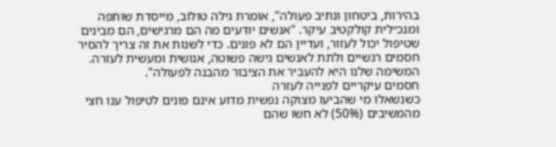בהירות, ביטחון ונתיב פעולה", אומרת גילה טולוב, מייסדת שותפה ומנכ״לית קולקטיב עיקר. "אנשים יודעים מה הם מרגישים, הם מבינים שטיפול יכול לעזור, ועדיין הם לא פונים. כדי לשנות את זה צריך להסיר חסמים רגשיים ולתת לאנשים גישה פשוטה, אנושית ומעשית לעזרה. המשימה שלנו היא להעביר את הציבור מהבנה לפעולה".
חסמים עיקריים לפנייה לעזרה
כשנשאלו מי שהביעו מצוקה נפשית מדוע אינם פונים לטיפול ענו חצי מהמשיבים (50%) לא חשו שהם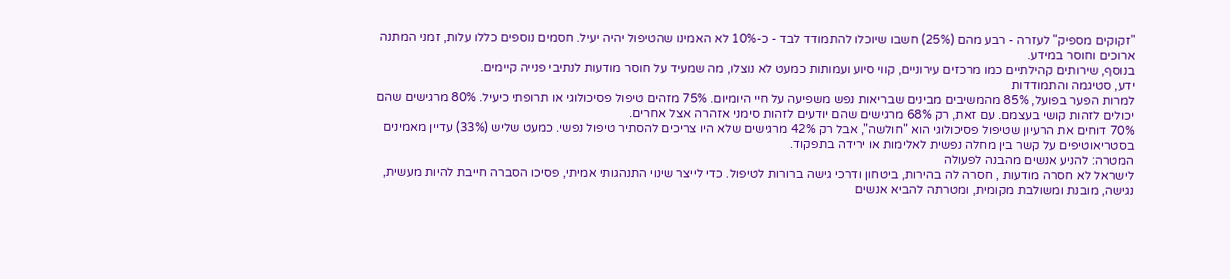"זקוקים מספיק" לעזרה - רבע מהם (25%) חשבו שיוכלו להתמודד לבד - כ-10% לא האמינו שהטיפול יהיה יעיל. חסמים נוספים כללו עלות, זמני המתנה ארוכים וחוסר במידע.
בנוסף, שירותים קהילתיים כמו מרכזים עירוניים, קווי סיוע ועמותות כמעט לא נוצלו, מה שמעיד על חוסר מודעות לנתיבי פנייה קיימים.
ידע, סטיגמה והתמודדות
למרות הפער בפועל, 85% מהמשיבים מבינים שבריאות נפש משפיעה על חיי היומיום. 75% מזהים טיפול פסיכולוגי או תרופתי כיעיל. 80% מרגישים שהם יכולים לזהות קושי בעצמם. עם זאת, רק 68% מרגישים שהם יודעים לזהות סימני אזהרה אצל אחרים.
70% דוחים את הרעיון שטיפול פסיכולוגי הוא "חולשה", אבל רק 42% מרגישים שלא היו צריכים להסתיר טיפול נפשי. כמעט שליש (33%) עדיין מאמינים בסטריאוטיפים על קשר בין מחלה נפשית לאלימות או ירידה בתפקוד.
המטרה: להניע אנשים מהבנה לפעולה
לישראל לא חסרה מודעות , חסרה לה בהירות, ביטחון ודרכי גישה ברורות לטיפול. כדי לייצר שינוי התנהגותי אמיתי, פסיכו הסברה חייבת להיות מעשית, נגישה, מובנת ומשולבת מקומית, ומטרתה להביא אנשים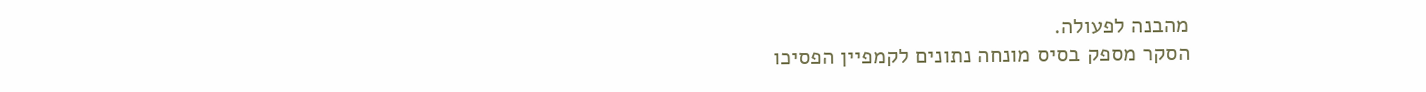מהבנה לפעולה.
הסקר מספק בסיס מונחה נתונים לקמפיין הפסיכו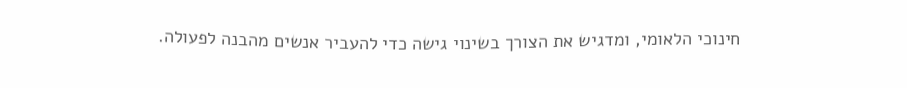חינוכי הלאומי, ומדגיש את הצורך בשינוי גישה כדי להעביר אנשים מהבנה לפעולה.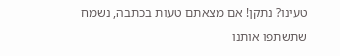טעינו? נתקן! אם מצאתם טעות בכתבה, נשמח שתשתפו אותנו